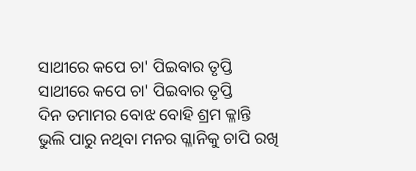ସାଥୀରେ କପେ ଚା' ପିଇବାର ତୃପ୍ତି
ସାଥୀରେ କପେ ଚା' ପିଇବାର ତୃପ୍ତି
ଦିନ ତମାମର ବୋଝ ବୋହି ଶ୍ରମ କ୍ଳାନ୍ତି
ଭୁଲି ପାରୁ ନଥିବା ମନର ଗ୍ଳାନିକୁ ଚାପି ରଖି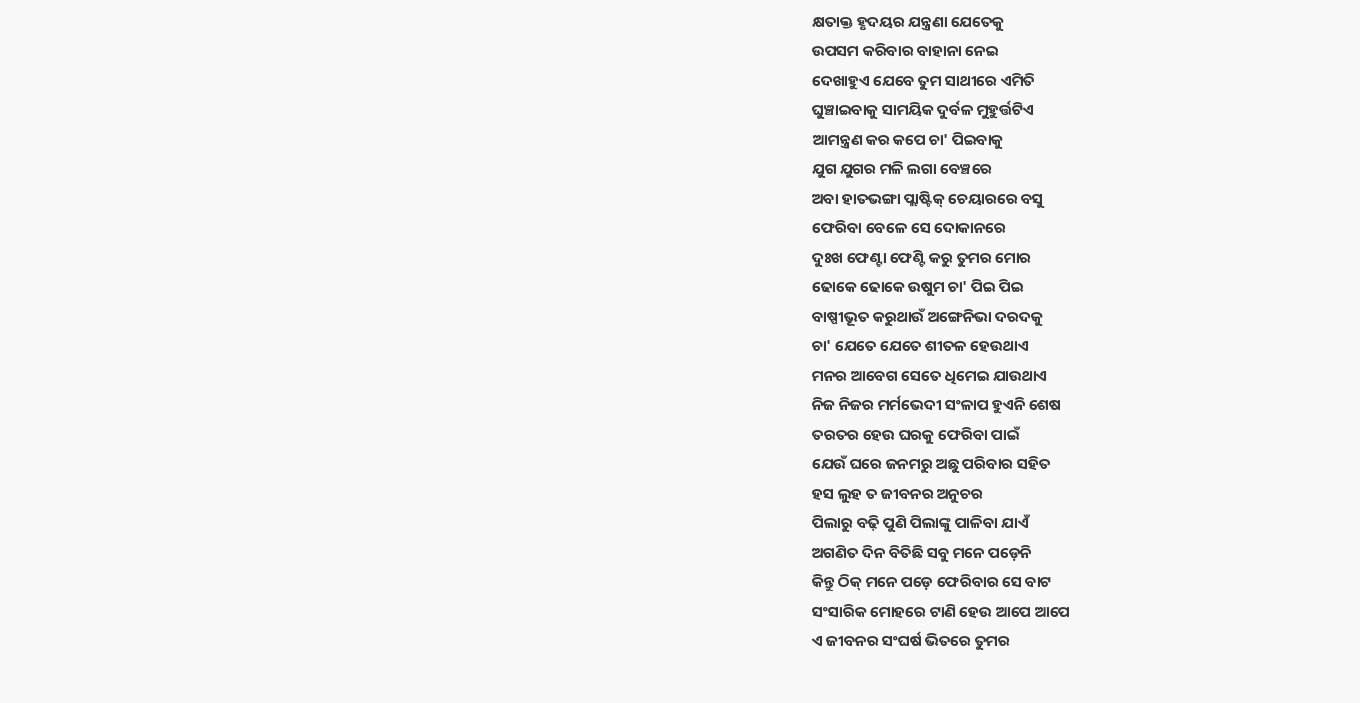କ୍ଷତାକ୍ତ ହୃଦୟର ଯନ୍ତ୍ରଣା ଯେତେକୁ
ଉପସମ କରିବାର ବାହାନା ନେଇ
ଦେଖାହୁଏ ଯେବେ ତୁମ ସାଥୀରେ ଏମିତି
ଘୁଞ୍ଚାଇବାକୁ ସାମୟିକ ଦୁର୍ବଳ ମୁହୁର୍ତ୍ତଟିଏ
ଆମନ୍ତ୍ରଣ କର କପେ ଚା' ପିଇବାକୁ
ଯୁଗ ଯୁଗର ମଳି ଲଗା ବେଞ୍ଚରେ
ଅବା ହାତଭଙ୍ଗା ପ୍ଲାଷ୍ଟିକ୍ ଚେୟାରରେ ବସୁ
ଫେରିବା ବେଳେ ସେ ଦୋକାନରେ
ଦୁଃଖ ଫେଣ୍ଟା ଫେଣ୍ଟି କରୁ ତୁମର ମୋର
ଢୋକେ ଢୋକେ ଉଷୁମ ଚା' ପିଇ ପିଇ
ବାଷ୍ପୀଭୂତ କରୁଥାଉଁ ଅଙ୍ଗେନିଭା ଦରଦକୁ
ଚା' ଯେତେ ଯେତେ ଶୀତଳ ହେଉଥାଏ
ମନର ଆବେଗ ସେତେ ଧିମେଇ ଯାଉଥାଏ
ନିଜ ନିଜର ମର୍ମଭେଦୀ ସଂଳାପ ହୁଏନି ଶେଷ
ତରତର ହେଉ ଘରକୁ ଫେରିବା ପାଇଁ
ଯେଉଁ ଘରେ ଜନମରୁ ଅଛୁ ପରିବାର ସହିତ
ହସ ଲୁହ ତ ଜୀବନର ଅନୁଚର
ପିଲାରୁ ବଢ଼ି ପୁଣି ପିଲାଙ୍କୁ ପାଳିବା ଯାଏଁ
ଅଗଣିତ ଦିନ ବିତିଛି ସବୁ ମନେ ପଡ଼େନି
କିନ୍ତୁ ଠିକ୍ ମନେ ପଡ଼େ ଫେରିବାର ସେ ବାଟ
ସଂସାରିକ ମୋହରେ ଟାଣି ହେଉ ଆପେ ଆପେ
ଏ ଜୀବନର ସଂଘର୍ଷ ଭିତରେ ତୁମର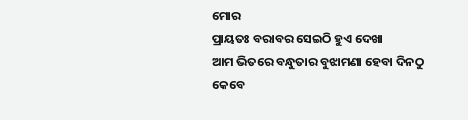ମୋର
ପ୍ରାୟତଃ ବରାବର ସେଇଠି ହୁଏ ଦେଖା
ଆମ ଭିତରେ ବନ୍ଧୁତାର ବୁଝାମଣା ହେବା ଦିନଠୁ
କେବେ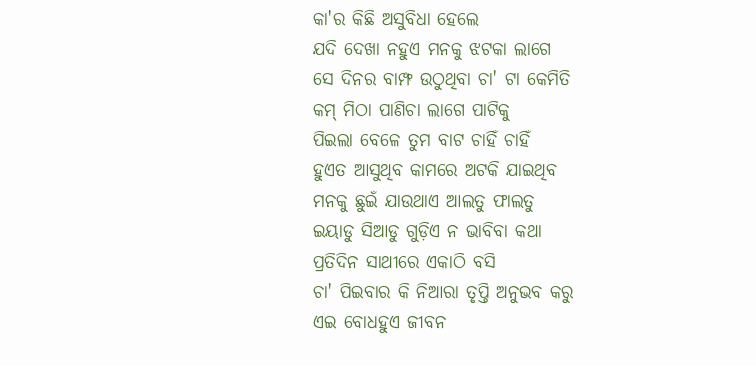କା'ର କିଛି ଅସୁବିଧା ହେଲେ
ଯଦି ଦେଖା ନହୁଏ ମନକୁ ଝଟକା ଲାଗେ
ସେ ଦିନର ବାମ୍ଫ ଉଠୁଥିବା ଚା' ଟା କେମିତି
କମ୍ ମିଠା ପାଣିଚା ଲାଗେ ପାଟିକୁ
ପିଇଲା ବେଳେ ତୁମ ବାଟ ଚାହିଁ ଚାହିଁ
ହୁଏତ ଆସୁଥିବ କାମରେ ଅଟକି ଯାଇଥିବ
ମନକୁ ଛୁଇଁ ଯାଉଥାଏ ଆଲତୁ ଫାଲତୁ
ଇୟାଡୁ ସିଆଡୁ ଗୁଡ଼ିଏ ନ ଭାବିବା କଥା
ପ୍ରତିଦିନ ସାଥୀରେ ଏକାଠି ବସି
ଚା' ପିଇବାର କି ନିଆରା ତୃପ୍ତି ଅନୁଭବ କରୁ
ଏଇ ବୋଧହୁଏ ଜୀବନ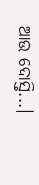ଆଉ ଦୋସ୍ତି...।